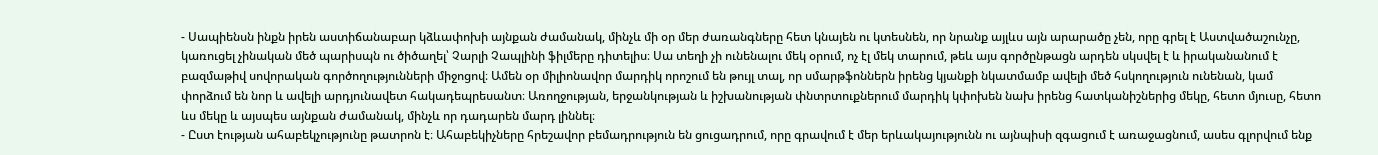- Սապիենսն ինքն իրեն աստիճանաբար կձևափոխի այնքան ժամանակ, մինչև մի օր մեր ժառանգները հետ կնայեն ու կտեսնեն, որ նրանք այլևս այն արարածը չեն, որը գրել է Աստվածաշունչը, կառուցել չինական մեծ պարիսպն ու ծիծաղել՝ Չարլի Չապլինի ֆիլմերը դիտելիս։ Սա տեղի չի ունենալու մեկ օրում, ոչ էլ մեկ տարում, թեև այս գործընթացն արդեն սկսվել է և իրականանում է բազմաթիվ սովորական գործողությունների միջոցով։ Ամեն օր միլիոնավոր մարդիկ որոշում են թույլ տալ, որ սմարթֆոններն իրենց կյանքի նկատմամբ ավելի մեծ հսկողություն ունենան, կամ փորձում են նոր և ավելի արդյունավետ հակադեպրեսանտ։ Առողջության, երջանկության և իշխանության փնտրտուքներում մարդիկ կփոխեն նախ իրենց հատկանիշներից մեկը, հետո մյուսը, հետո ևս մեկը և այսպես այնքան ժամանակ, մինչև որ դադարեն մարդ լիննել։
- Ըստ էության ահաբեկչությունը թատրոն է։ Ահաբեկիչները հրեշավոր բեմադրություն են ցուցադրում, որը գրավում է մեր երևակայությունն ու այնպիսի զգացում է առաջացնում, ասես գլորվում ենք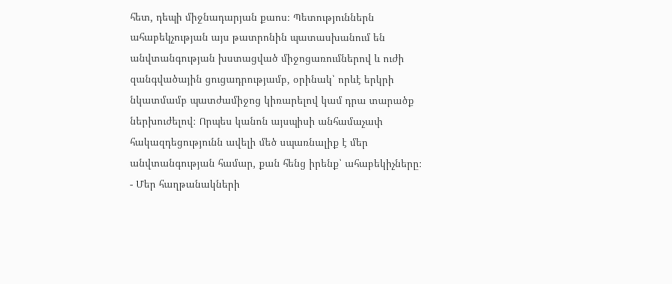հետ, դեպի միջնադարյան քաոս։ Պետություններն ահաբեկչության այս թատրոնին պատասխանում են անվտանգության խստացված միջոցառումներով և ուժի զանգվածային ցուցադրությամբ, օրինակ՝ որևէ երկրի նկատմամբ պատժամիջոց կիռարելով կամ դրա տարածք ներխուժելով։ Որպես կանոն այսպիսի անհամաչափ հակազդեցությունն ավելի մեծ սպառնալիք է մեր անվտանգության համար, քան հենց իրենք՝ ահաբեկիչները։
- Մեր հաղթանակների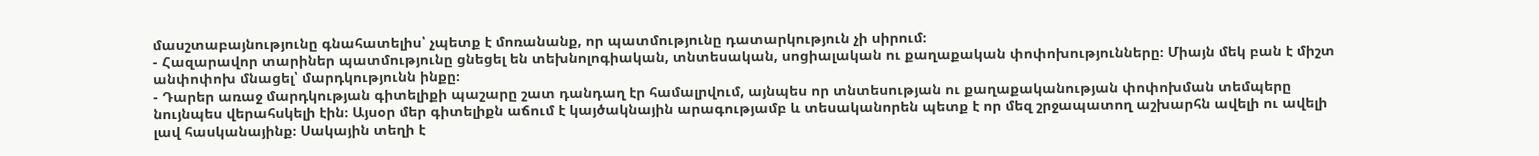մասշտաբայնությունը գնահատելիս՝ չպետք է մոռանանք, որ պատմությունը դատարկություն չի սիրում։
- Հազարավոր տարիներ պատմությունը ցնեցել են տեխնոլոգիական, տնտեսական, սոցիալական ու քաղաքական փոփոխությունները։ Միայն մեկ բան է միշտ անփոփոխ մնացել՝ մարդկությունն ինքը։
- Դարեր առաջ մարդկության գիտելիքի պաշարը շատ դանդաղ էր համալրվում, այնպես որ տնտեսության ու քաղաքականության փոփոխման տեմպերը նույնպես վերահսկելի էին։ Այսօր մեր գիտելիքն աճում է կայծակնային արագությամբ և տեսականորեն պետք է որ մեզ շրջապատող աշխարհն ավելի ու ավելի լավ հասկանայինք։ Սակային տեղի է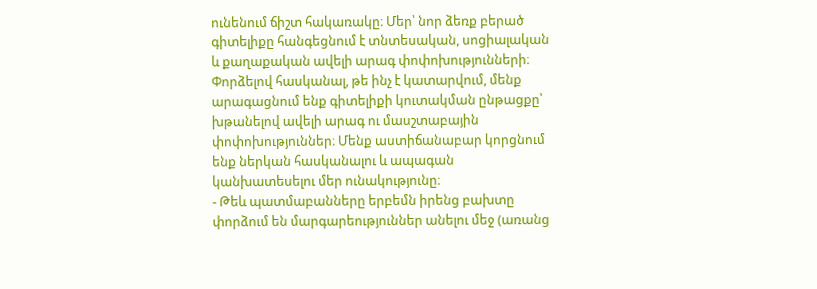ունենում ճիշտ հակառակը։ Մեր՝ նոր ձեռք բերած գիտելիքը հանգեցնում է տնտեսական, սոցիալական և քաղաքական ավելի արագ փոփոխությունների։ Փորձելով հասկանալ, թե ինչ է կատարվում, մենք արագացնում ենք գիտելիքի կուտակման ընթացքը՝ խթանելով ավելի արագ ու մասշտաբային փոփոխություններ։ Մենք աստիճանաբար կորցնում ենք ներկան հասկանալու և ապագան կանխատեսելու մեր ունակությունը։
- Թեև պատմաբանները երբեմն իրենց բախտը փորձում են մարգարեություններ անելու մեջ (առանց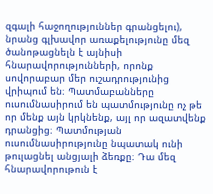զգալի հաջողություններ գրանցելու), նրանց գլխավոր առաքելությունը մեզ ծանոթացնելն է այնիսի հնարավորությունների, որոնք սովորաբար մեր ուշադրությունից վրիպում են։ Պատմաբանները ուսումնասիրում են պատմությունը ոչ թե որ մենք այն կրկնենք, այլ որ ազատվենք դրանցից։ Պատմության ուսումնասիրությունը նպատակ ունի թուլացնել անցյալի ձեռքը։ Դա մեզ հնարավորութուն է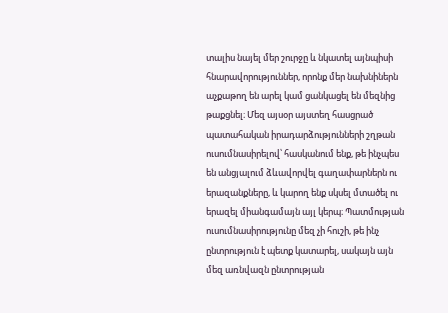տալիս նայել մեր շուրջը և նկատել այնպիսի հնարավորություններ, որոնք մեր նախնիներն աչքաթող են արել կամ ցանկացել են մեզնից թաքցնել։ Մեզ այսօր այստեղ հասցրած պատահական իրադարձությունների շղթան ուսումնասիրելով՝ հասկանում ենք, թե ինչպես են անցյալում ձևավորվել գաղափարներն ու երազանքները, և կարող ենք սկսել մտածել ու երազել միանգամայն այլ կերպ։ Պատմության ուսումնասիրությունը մեզ չի հուշի, թե ինչ ընտրություն է պետք կատարել, սակայն այն մեզ առնվազն ընտրության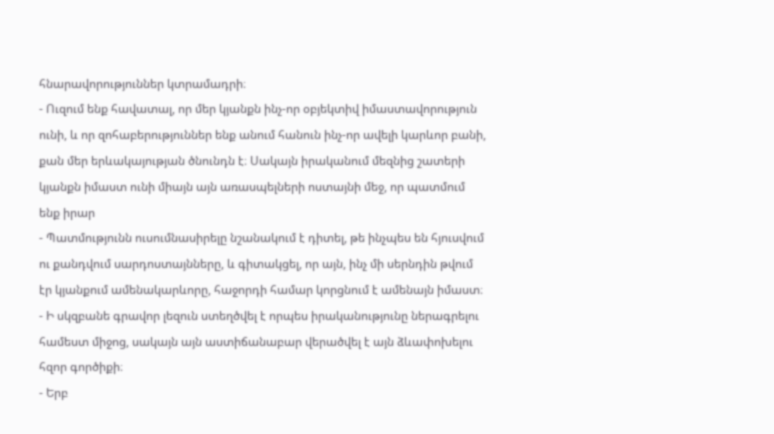հնարավորություններ կտրամադրի։
- Ուզում ենք հավատալ, որ մեր կյանքն ինչ-որ օբյեկտիվ իմաստավորություն ունի, և որ զոհաբերություններ ենք անում հանուն ինչ-որ ավելի կարևոր բանի, քան մեր երևակայության ծնունդն է։ Սակայն իրականում մեզնից շատերի կյանքն իմաստ ունի միայն այն առասպելների ոստայնի մեջ, որ պատմում ենք իրար
- Պատմությունն ուսումնասիրելը նշանակում է դիտել, թե ինչպես են հյուսվում ու քանդվում սարդոստայնները, և գիտակցել, որ այն, ինչ մի սերնդին թվում էր կյանքում ամենակարևորը, հաջորդի համար կորցնում է ամենայն իմաստ։
- Ի սկզբանե գրավոր լեզուն ստեղծվել է որպես իրականությունը ներագրելու համեստ միջոց, սակայն այն աստիճանաբար վերածվել է այն ձևափոխելու հզոր գործիքի։
- Երբ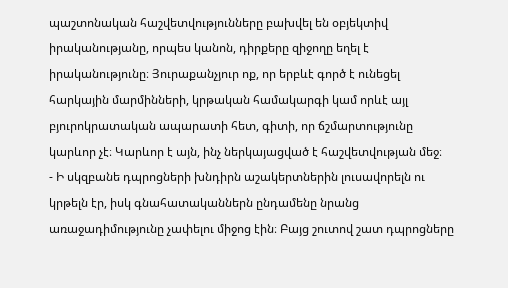պաշտոնական հաշվետվությունները բախվել են օբյեկտիվ իրականությանը, որպես կանոն, դիրքերը զիջողը եղել է իրականությունը։ Յուրաքանչյուր ոք, որ երբևէ գործ է ունեցել հարկային մարմինների, կրթական համակարգի կամ որևէ այլ բյուրոկրատական ապարատի հետ, գիտի, որ ճշմարտությունը կարևոր չէ։ Կարևոր է այն, ինչ ներկայացված է հաշվետվության մեջ։
- Ի սկզբանե դպրոցների խնդիրն աշակերտներին լուսավորելն ու կրթելն էր, իսկ գնահատականներն ընդամենը նրանց առաջադիմությունը չափելու միջոց էին։ Բայց շուտով շատ դպրոցները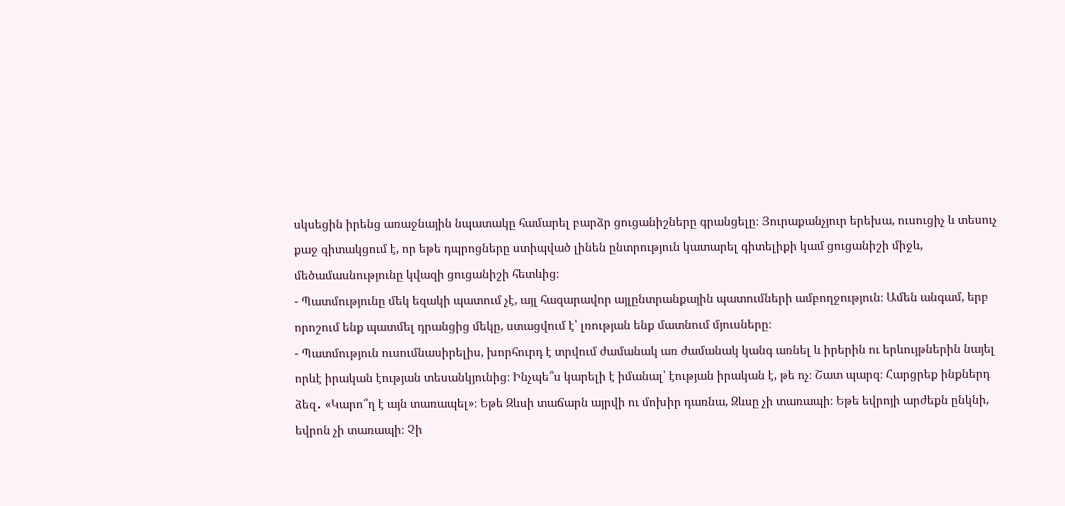սկսեցին իրենց առաջնային նպատակը համարել բարձր ցուցանիշները գրանցելը։ Յուրաքանչյուր երեխա, ուսուցիչ և տեսուչ քաջ գիտակցում է, որ եթե դպրոցները ստիպված լինեն ընտրություն կատարել գիտելիքի կամ ցուցանիշի միջև, մեծամասնությունը կվազի ցուցանիշի հետևից։
- Պատմությունը մեկ եզակի պատում չէ, այլ հազարավոր այլընտրանքային պատումների ամբողջություն։ Ամեն անգամ, երբ որոշում ենք պատմել դրանցից մեկը, ստացվում է՝ լռության ենք մատնում մյուսները։
- Պատմություն ուսումնասիրելիս, խորհուրդ է տրվում ժամանակ առ ժամանակ կանգ առնել և իրերին ու երևույթներին նայել որևէ իրական էության տեսանկյունից։ Ինչպե՞ս կարելի է իմանալ՝ էության իրական է, թե ոչ։ Շատ պարզ։ Հարցրեք ինքներդ ձեզ․ «Կարո՞ղ է այն տառապել»։ Եթե Զևսի տաճարն այրվի ու մոխիր դառնա, Զևսը չի տառապի։ Եթե եվրոյի արժեքն ընկնի, եվրոն չի տառապի։ Չի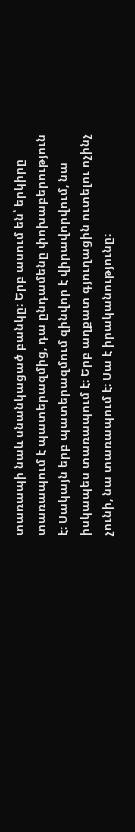տառապի նաև սնանկացած բանկը։ Երբ ասում են՝ երկիրը տառապում է պատերազմից, դա ընդամենը փոխաբերություն է։ Սակայն երբ պատերազմում զինվոր է վիրավորվում, նա իսկապես տառապում է։ Երբ աղքատ գյուղացին ուտելու ոչինչ չունի, նա տառապում է։ Սա է իրականությունը։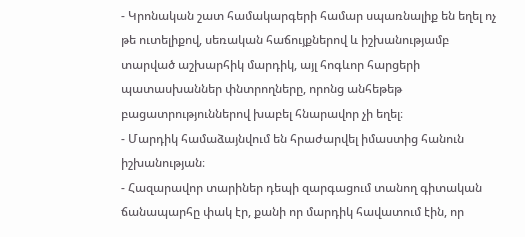- Կրոնական շատ համակարգերի համար սպառնալիք են եղել ոչ թե ուտելիքով, սեռական հաճույքներով և իշխանությամբ տարված աշխարհիկ մարդիկ, այլ հոգևոր հարցերի պատասխաններ փնտրողները, որոնց անհեթեթ բացատրություններով խաբել հնարավոր չի եղել։
- Մարդիկ համաձայնվում են հրաժարվել իմաստից հանուն իշխանության։
- Հազարավոր տարիներ դեպի զարգացում տանող գիտական ճանապարհը փակ էր, քանի որ մարդիկ հավատում էին, որ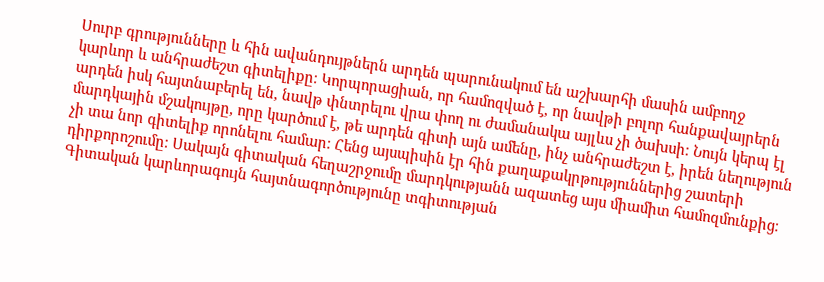Սուրբ գրությունները և հին ավանդույթներն արդեն պարունակում են աշխարհի մասին ամբողջ կարևոր և անհրաժեշտ գիտելիքը։ Կորպորացիան, որ համոզված է, որ նավթի բոլոր հանքավայրերն արդեն իսկ հայտնաբերել են, նավթ փնտրելու վրա փող ու ժամանակա այլևս չի ծախսի։ Նույն կերպ էլ մարդկային մշակույթը, որը կարծում է, թե արդեն գիտի այն ամենը, ինչ անհրաժեշտ է, իրեն նեղություն չի տա նոր գիտելիք որոնելու համար։ Հենց այսպիսին էր հին քաղաքակրթություններից շատերի դիրքորոշումը։ Սակայն գիտական հեղաշրջումը մարդկությանն ազատեց այս միամիտ համոզմունքից։ Գիտական կարևորագույն հայտնագործությունը տգիտության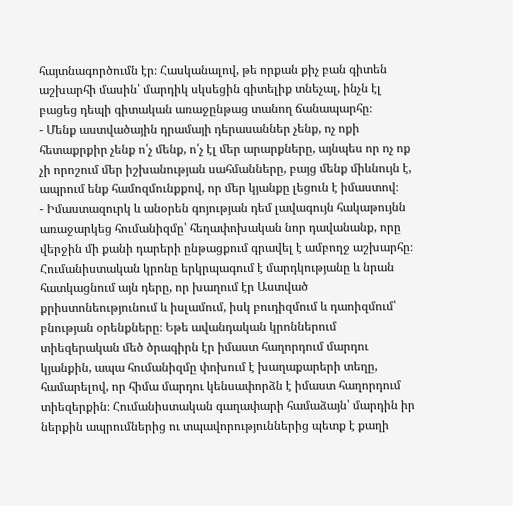հայտնագործումն էր։ Հասկանալով, թե որքան քիչ բան գիտեն աշխարհի մասին՝ մարդիկ սկսեցին գիտելիք տնեչալ, ինչն էլ բացեց դեպի գիտական առաջընթաց տանող ճանապարհը։
- Մենք աստվածային դրամայի դերասաններ չենք, ոչ ոքի հետաքրքիր չենք ո՛չ մենք, ո՛չ էլ մեր արարքները, այնպես որ ոչ ոք չի որոշում մեր իշխանության սահմանները, բայց մենք միևնույն է, ապրում ենք համոզմունքքով, որ մեր կյանքը լեցուն է իմաստով։
- Իմաստազուրկ և անօրեն գոյության դեմ լավագույն հակաթույնն առաջարկեց հումանիզմը՝ հեղափոխական նոր դավանանք, որը վերջին մի քանի դարերի ընթացքում գրավել է ամբողջ աշխարհը։ Հումանիստական կրոնը երկրպագում է մարդկությանը և նրան հատկացնում այն դերը, որ խաղում էր Աստված քրիստոնեությունում և իսլամում, իսկ բուդիզմում և դաոիզմում՝ բնության օրենքները։ Եթե ավանդական կրոններում տիեզերական մեծ ծրագիրն էր իմաստ հաղորդում մարդու կյանքին, ապա հումանիզմը փոխում է խաղաքարերի տեղը, համարելով, որ հիմա մարդու կենսափորձն է իմաստ հաղորդում տիեզերքին։ Հումանիստական գաղափարի համաձայն՝ մարդին իր ներքին ապրումներից ու տպավորություններից պետք է քաղի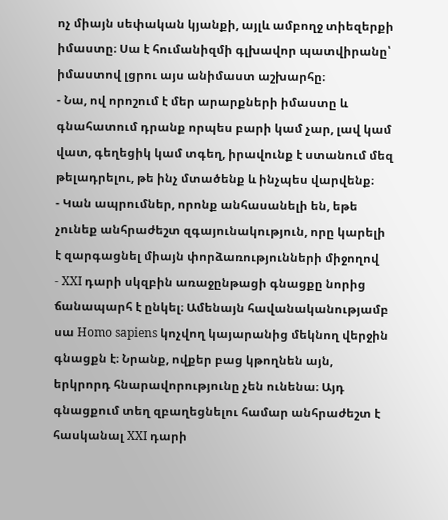ոչ միայն սեփական կյանքի, այլև ամբողջ տիեզերքի իմաստը։ Սա է հումանիզմի գլխավոր պատվիրանը՝ իմաստով լցրու այս անիմաստ աշխարհը։
- Նա, ով որոշում է մեր արարքների իմաստը և գնահատում դրանք որպես բարի կամ չար, լավ կամ վատ, գեղեցիկ կամ տգեղ, իրավունք է ստանում մեզ թելադրելու, թե ինչ մտածենք և ինչպես վարվենք։
- Կան ապրումներ, որոնք անհասանելի են, եթե չունեք անհրաժեշտ զգայունակություն, որը կարելի է զարգացնել միայն փորձառությունների միջողով
- XXI դարի սկզբին առաջընթացի գնացքը նորից ճանապարհ է ընկել։ Ամենայն հավանականությամբ սա Homo sapiens կոչվող կայարանից մեկնող վերջին գնացքն է։ Նրանք, ովքեր բաց կթողնեն այն, երկրորդ հնարավորությունը չեն ունենա։ Այդ գնացքում տեղ զբաղեցնելու համար անհրաժեշտ է հասկանալ XXI դարի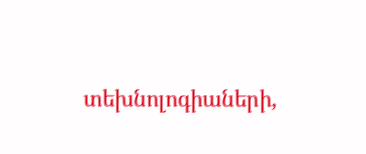տեխնոլոգիաների,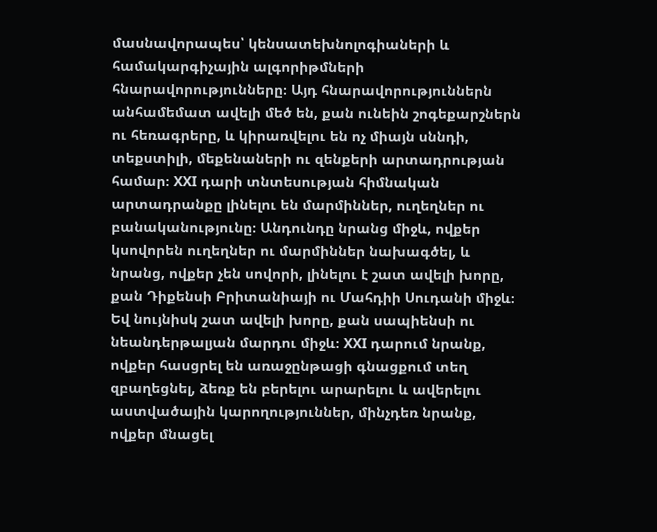մասնավորապես՝ կենսատեխնոլոգիաների և համակարգիչային ալգորիթմների հնարավորությունները։ Այդ հնարավորություններն անհամեմատ ավելի մեծ են, քան ունեին շոգեքարշներն ու հեռագրերը, և կիրառվելու են ոչ միայն սննդի, տեքստիլի, մեքենաների ու զենքերի արտադրության համար։ XXI դարի տնտեսության հիմնական արտադրանքը լինելու են մարմիններ, ուղեղներ ու բանականությունը։ Անդունդը նրանց միջև, ովքեր կսովորեն ուղեղներ ու մարմիններ նախագծել, և նրանց, ովքեր չեն սովորի, լինելու է շատ ավելի խորը, քան Դիքենսի Բրիտանիայի ու Մահդիի Սուդանի միջև։ Եվ նույնիսկ շատ ավելի խորը, քան սապիենսի ու նեանդերթալյան մարդու միջև։ XXI դարում նրանք, ովքեր հասցրել են առաջընթացի գնացքում տեղ զբաղեցնել, ձեռք են բերելու արարելու և ավերելու աստվածային կարողություններ, մինչդեռ նրանք, ովքեր մնացել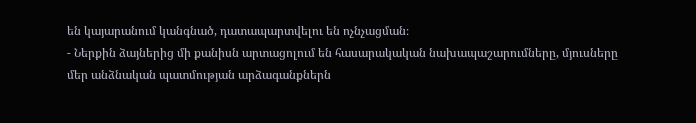են կայարանում կանգնած, դատապարտվելու են ոչնչացման։
- Ներքին ձայներից մի քանիսն արտացոլում են հասարակական նախապաշարումները, մյուսները մեր անձնական պատմության արձագանքներն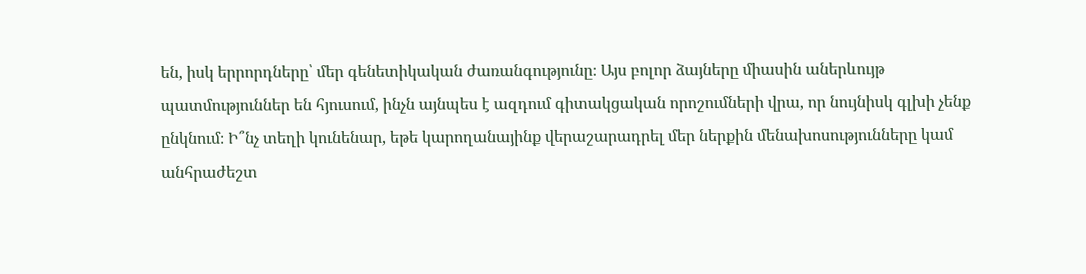են, իսկ երրորդները՝ մեր գենետիկական ժառանգությունը։ Այս բոլոր ձայները միասին աներևույթ պատմություններ են հյուսում, ինչն այնպես է ազդում գիտակցական որոշումների վրա, որ նույնիսկ գլխի չենք ընկնում։ Ի՞նչ տեղի կունենար, եթե կարողանայինք վերաշարադրել մեր ներքին մենախոսությունները կամ անհրաժեշտ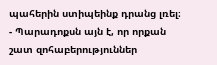պահերին ստիպեինք դրանց լռել։
- Պարադոքսն այն է, որ որքան շատ զոհաբերություններ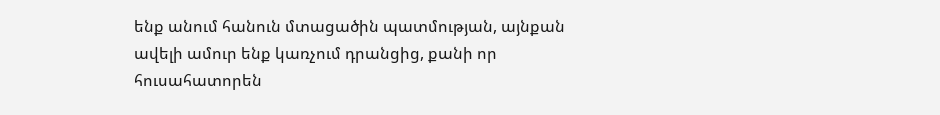ենք անում հանուն մտացածին պատմության, այնքան ավելի ամուր ենք կառչում դրանցից, քանի որ հուսահատորեն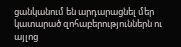ցանկանում են արդարացնել մեր կատարած զոհաբերություններն ու այլոց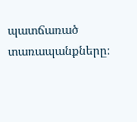պատճառած տառապանքները։